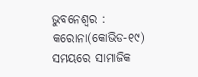ଭୁବନେଶ୍ବର : କରୋନା(କୋଭିଡ-୧୯) ସମୟରେ ସାମାଜିକ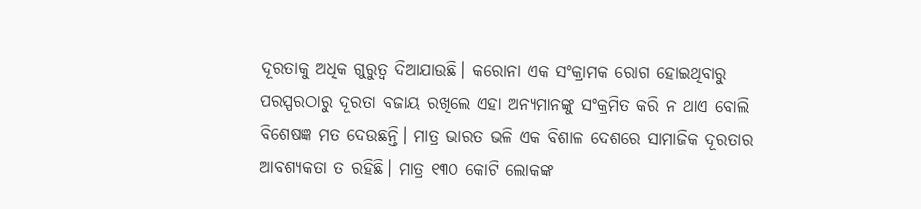ଦୂରତାକୁ ଅଧିକ ଗୁରୁତ୍ବ ଦିଆଯାଉଛି। କରୋନା ଏକ ସଂକ୍ରାମକ ରୋଗ ହୋଇଥିବାରୁ ପରସ୍ପରଠାରୁ ଦୂରତା ବଜାୟ ରଖିଲେ ଏହା ଅନ୍ୟମାନଙ୍କୁ ସଂକ୍ରମିତ କରି ନ ଥାଏ ବୋଲି ବିଶେଷଜ୍ଞ ମତ ଦେଉଛନ୍ତି। ମାତ୍ର ଭାରତ ଭଳି ଏକ ବିଶାଳ ଦେଶରେ ସାମାଜିକ ଦୂରତାର ଆବଶ୍ୟକତା ତ ରହିଛି। ମାତ୍ର ୧୩୦ କୋଟି ଲୋକଙ୍କ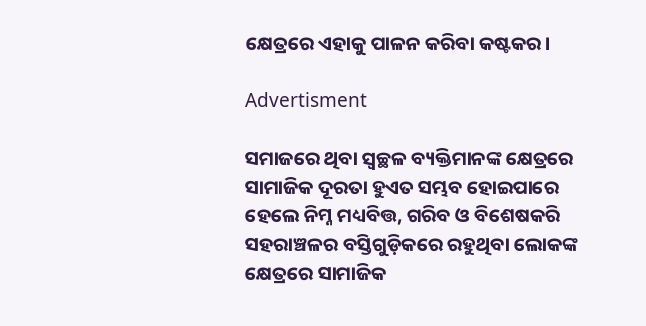କ୍ଷେତ୍ରରେ ଏହାକୁ ପାଳନ କରିବା କଷ୍ଟକର।

Advertisment

ସମାଜରେ ଥିବା ସ୍ବଚ୍ଛଳ ବ୍ୟକ୍ତିମାନଙ୍କ କ୍ଷେତ୍ରରେ ସାମାଜିକ ଦୂରତା ହୁଏତ ସମ୍ଭବ ହୋଇପାରେ ହେଲେ ନିମ୍ନ ମଧ୍ୟବିତ୍ତ, ଗରିବ ଓ ବିଶେଷକରି ସହରାଞ୍ଚଳର ବସ୍ତିଗୁଡ଼ିକରେ ରହୁଥିବା ଲୋକଙ୍କ କ୍ଷେତ୍ରରେ ସାମାଜିକ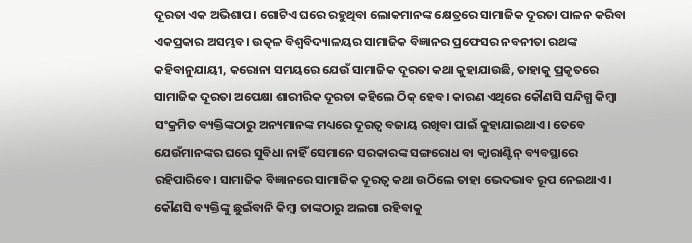ଦୂରତା ଏକ ଅଭିଶାପ। ଗୋଟିଏ ଘରେ ରହୁଥିବା ଲୋକମାନଙ୍କ କ୍ଷେତ୍ରରେ ସାମାଜିକ ଦୂରତା ପାଳନ କରିବା ଏକପ୍ରକାର ଅସମ୍ଭବ। ଉତ୍କଳ ବିଶ୍ବବିଦ୍ୟାଳୟର ସାମାଜିକ ବିଜ୍ଞାନର ପ୍ରଫେସର ନବନୀତା ରଥଙ୍କ କହିବାନୁଯାୟୀ, କ‌ରୋନା ସମୟରେ ଯେଉଁ ସାମାଜିକ ଦୂରତା କଥା କୁହାଯାଉଛି, ତାହାକୁ ପ୍ରକୃତରେ ସାମାଜିକ ଦୂରତା ଅପେକ୍ଷା ଶାରୀରିକ ଦୂରତା କହିଲେ ଠିକ୍ ହେବ। କାରଣ ଏଥିରେ କୌଣସି ସନ୍ଦିଗ୍ଧ କିମ୍ବା ସଂକ୍ରମିତ ବ୍ୟକ୍ତିଙ୍କଠାରୁ ଅନ୍ୟମାନଙ୍କ ମଧ୍ୟରେ ଦୂରତ୍ବ ବଜାୟ ରଖିବା ପାଇଁ କୁହାଯାଇଥାଏ। ତେବେ ଯେଉଁମାନଙ୍କର ଘରେ ସୁବିଧା ନାହିଁ ସେମାନେ ସରକାରଙ୍କ ସ‌ଙ୍ଗରୋଧ ବା କ୍ବାରାଣ୍ଟିନ୍‌ ବ୍ୟବସ୍ଥାରେ ରହିପାରିବେ। ସାମାଜିକ ବିଜ୍ଞାନରେ ସାମାଜିକ ଦୂରତ୍ବ କଥା ଉଠିଲେ ତାହା ଭେଦଭାବ ରୂପ ନେଇଥାଏ। କୌଣସି ବ୍ୟକ୍ତିଙ୍କୁ ଛୁଇଁବାନି କିମ୍ବା ତାଙ୍କଠାରୁ ଅଲଗା ରହିବାକୁ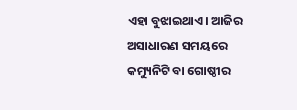ଏହା ବୁଝାଇଥାଏ। ଆଜିର ଅସାଧାରଣ ସମୟରେ କମ୍ୟୁନିଟି ବା ଗୋଷ୍ଠୀର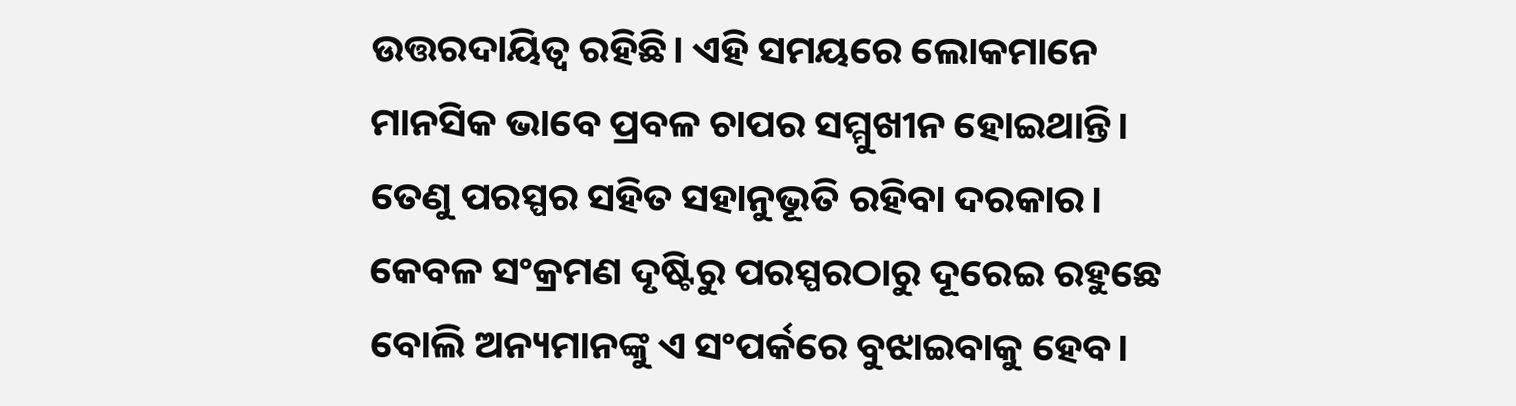ଉତ୍ତରଦାୟିତ୍ବ ରହିଛି। ଏହି ସମୟରେ ଲୋକମାନେ ମାନସିକ ଭାବେ ପ୍ରବଳ ଚାପର ସମ୍ମୁଖୀନ ହୋଇଥାନ୍ତି। ତେଣୁ ପରସ୍ପର ସହିତ ସହାନୁଭୂତି ରହିବା ଦରକାର। କେବଳ ସଂକ୍ରମଣ ଦୃଷ୍ଟିରୁ ପରସ୍ପରଠାରୁ ଦୂରେଇ ରହୁଛେ ବୋଲି ଅନ୍ୟମାନଙ୍କୁ ଏ ସଂପର୍କରେ ବୁଝାଇବାକୁ ହେବ।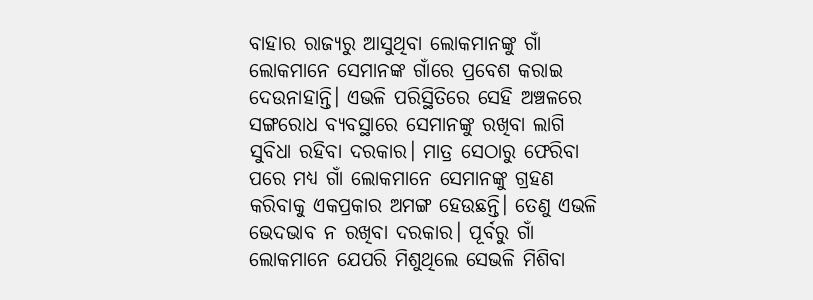ବାହାର ରାଜ୍ୟରୁ ଆସୁଥିବା ଲୋକମାନଙ୍କୁ ଗାଁ ଲୋକମାନେ ସେମାନଙ୍କ ଗାଁରେ ପ୍ରବେଶ କରାଇ ଦେଉନାହାନ୍ତି। ଏଭଳି ପରିସ୍ଥିତିରେ ସେହି ଅଞ୍ଚଳରେ ସଙ୍ଗରୋଧ ବ୍ୟବସ୍ଥାରେ ସେମାନଙ୍କୁ ରଖିବା ଲାଗି ସୁବିଧା ରହିବା ଦରକାର। ମାତ୍ର ସେଠାରୁ ଫେରିବା ପରେ ମଧ୍ୟ ଗାଁ ଲୋକମାନେ ସେମାନଙ୍କୁ ଗ୍ରହଣ କରିବାକୁ ଏକପ୍ରକାର ଅମଙ୍ଗ ହେଉଛନ୍ତି। ତେଣୁ ଏଭଳି ଭେଦଭାବ ନ ରଖିବା ଦରକାର। ପୂର୍ବରୁ ଗାଁ ଲୋକମାନେ ଯେପରି ମିଶୁଥିଲେ ସେଭଳି ମିଶିବା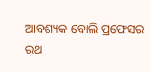ଆବଶ୍ୟକ ବୋଲି ପ୍ରଫେସର ରଥ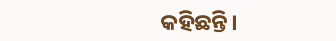କହିଛନ୍ତି।